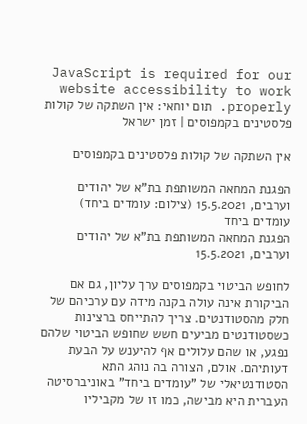JavaScript is required for our website accessibility to work properly. תום יוחאי: אין השתקה של קולות פלסטינים בקמפוסים | זמן ישראל

אין השתקה של קולות פלסטינים בקמפוסים

הפגנת המחאה המשותפת בת"א של יהודים וערבים, 15.5.2021 (צילום: עומדים ביחד)
עומדים ביחד
הפגנת המחאה המשותפת בת"א של יהודים וערבים, 15.5.2021

לחופש הביטוי בקמפוסים ערך עליון, גם אם הביקורת אינה עולה בקנה מידה עם ערכיהם של חלק מהסטודנטים. צריך להתייחס ברצינות כשסטודנטים מביעים חשש שחופש הביטוי שלהם נפגע, או שהם עלולים אף להיענש על הבעת דעותיהם. אולם, הצורה בה נוהג התא הסטודנטיאלי של "עומדים ביחד" באוניברסיטה העברית היא מבישה, כמו זו של מקביליו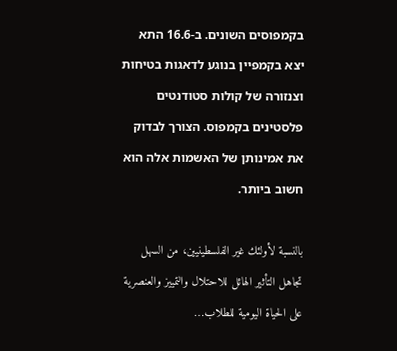בקמפוסים השונים. ב-16.6 התא יצא בקמפיין בנוגע לדאגות בטיחות וצנזורה של קולות סטודנטים פלסטינים בקמפוס. הצורך לבדוק את אמינותן של האשמות אלה הוא חשוב ביותר.

بالنسبة لأولئك غير الفلسطينيين، من السهل تجاهل التأثير الهائل للاحتلال والتمييز والعنصرية على الحياة اليومية للطلاب…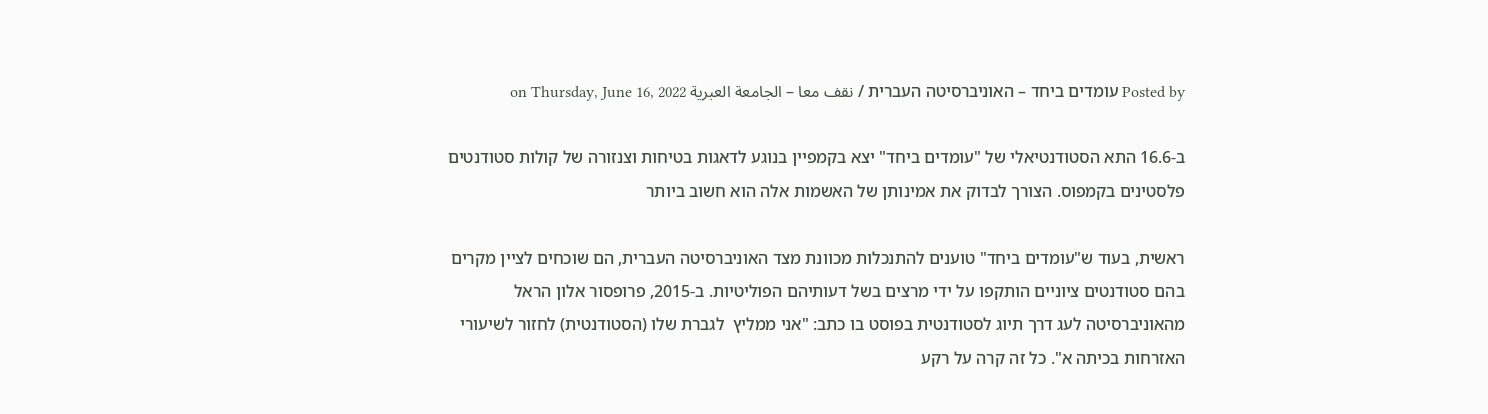Posted by עומדים ביחד – האוניברסיטה העברית / نقف معا – الجامعة العبرية on Thursday, June 16, 2022

ב-16.6 התא הסטודנטיאלי של "עומדים ביחד" יצא בקמפיין בנוגע לדאגות בטיחות וצנזורה של קולות סטודנטים פלסטינים בקמפוס. הצורך לבדוק את אמינותן של האשמות אלה הוא חשוב ביותר

ראשית, בעוד ש"עומדים ביחד" טוענים להתנכלות מכוונת מצד האוניברסיטה העברית, הם שוכחים לציין מקרים בהם סטודנטים ציוניים הותקפו על ידי מרצים בשל דעותיהם הפוליטיות. ב-2015, פרופסור אלון הראל מהאוניברסיטה לעג דרך תיוג לסטודנטית בפוסט בו כתב: "אני ממליץ  לגברת שלו (הסטודנטית) לחזור לשיעורי האזרחות בכיתה א". כל זה קרה על רקע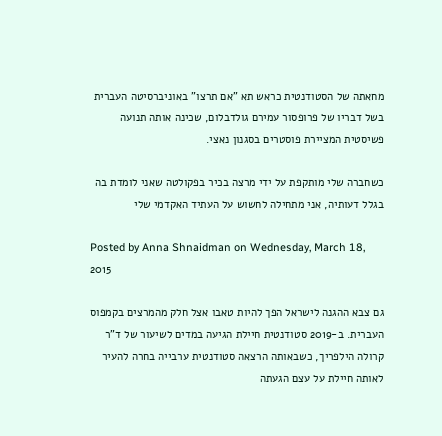מחאתה של הסטודנטית כראש תא "אם תרצו" באוניברסיטה העברית בשל דבריו של פרופסור עמירם גולדבלום, שכינה אותה תנועה פשיסטית המציירת פוסטרים בסגנון נאצי.

כשחברה שלי מותקפת על ידי מרצה בכיר בפקולטה שאני לומדת בה בגלל דעותיה, אני מתחילה לחשוש על העתיד האקדמי שלי

Posted by Anna Shnaidman on Wednesday, March 18, 2015

גם צבא ההגנה לישראל הפך להיות טאבו אצל חלק מהמרצים בקמפוס העברית. ב-2019 סטודנטית חיילת הגיעה במדים לשיעור של ד"ר קרולה הילפריך, כשבאותה הרצאה סטודנטית ערבייה בחרה להעיר לאותה חיילת על עצם הגעתה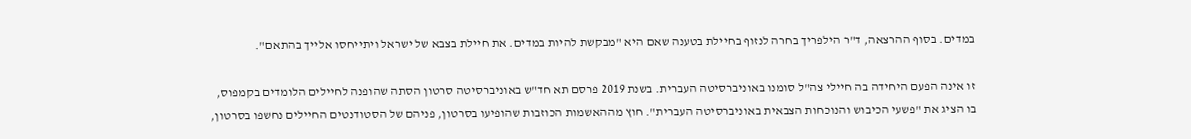במדים. בסוף ההרצאה, ד"ר הילפריך בחרה לנזוף בחיילת בטענה שאם היא "מבקשת להיות במדים. את חיילת בצבא של ישראל ויתייחסו אלייך בהתאם".

זו אינה הפעם היחידה בה חיילי צה"ל סומנו באוניברסיטה העברית. בשנת 2019 פרסם תא חד"ש באוניברסיטה סרטון הסתה שהופנה לחיילים הלומדים בקמפוס, בו הציג את "פשעי הכיבוש והנוכחות הצבאית באוניברסיטה העברית". חוץ מההאשמות הכוזבות שהופיעו בסרטון, פניהם של הסטודנטים החיילים נחשפו בסרטון,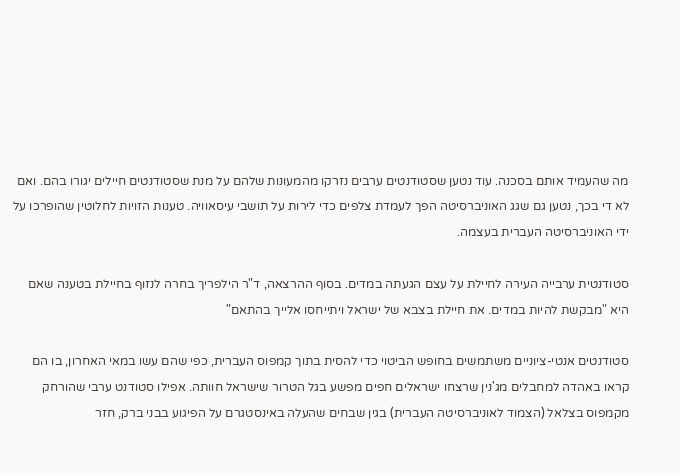מה שהעמיד אותם בסכנה. עוד נטען שסטודנטים ערבים נזרקו מהמעונות שלהם על מנת שסטודנטים חיילים יגורו בהם. ואם לא די בכך, נטען גם שגג האוניברסיטה הפך לעמדת צלפים כדי לירות על תושבי עיסאוויה. טענות הזויות לחלוטין שהופרכו על ידי האוניברסיטה העברית בעצמה.

סטודנטית ערבייה העירה לחיילת על עצם הגעתה במדים. בסוף ההרצאה, ד"ר הילפריך בחרה לנזוף בחיילת בטענה שאם היא "מבקשת להיות במדים. את חיילת בצבא של ישראל ויתייחסו אלייך בהתאם"

סטודנטים אנטי-ציוניים משתמשים בחופש הביטוי כדי להסית בתוך קמפוס העברית, כפי שהם עשו במאי האחרון, בו הם קראו באהדה למחבלים מג'נין שרצחו ישראלים חפים מפשע בגל הטרור שישראל חוותה. אפילו סטודנט ערבי שהורחק מקמפוס בצלאל (הצמוד לאוניברסיטה העברית) בגין שבחים שהעלה באינסטגרם על הפיגוע בבני ברק, חזר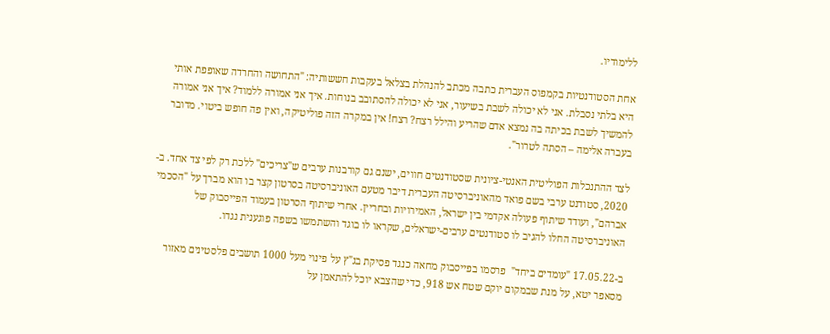ללימודיו.

אחת הסטודנטיות בקמפוס העברית כתבה מכתב להנהלת בצלאל בעקבות חששותיה: "התחושה והחרדה שאופפת אותי היא בלתי נסבלת. אני לא יכולה לשבת בשיעור, אני לא יכולה להסתובב בנוחות. איך אני אמורה ללמוד? איך אני אמורה להמשיך לשבת בכיתה בה נמצא אדם שהריע והילל רצח? רצח! אין במקרה הזה פוליטיקה, ואין פה חופש ביטוי. מדובר בעברה אלימה – הסתה לטרור".

לצד ההתנכלות הפוליטית האנטי-ציונית שסטודנטים חווים, ישנם גם קורבנות ערבים ש"צריכים" ללכת רק לפי צד אחד. ב- 2020, סטודנט ערבי בשם פואד מהאוניברסיטה העברית דיבר מטעם האוניברסיטה בסרטון קצר בו הוא מברך על "הסכמי אברהם", ועודד שיתוף פעולה אקדמי בין ישראל, האמירויות ובחריין. אחרי שיתוף הסרטון בעמוד הפייסבוק של האוניברסיטה החלו להגיב לו סטודנטים ערבים-ישראלים, שקראו לו בוגד והשתמשו בשפה פוגענית נגדו.

ב-17.05.22 "עומדים ביחד"  פרסמו בפייסבוק מחאה כנגד פסיקת בג"ץ על פינוי מעל 1000 תושבים פלסטינים מאזור מסאפר יטא, על מנת שבמקום יוקם שטח אש 918, כדי שהצבא יוכל להתאמן על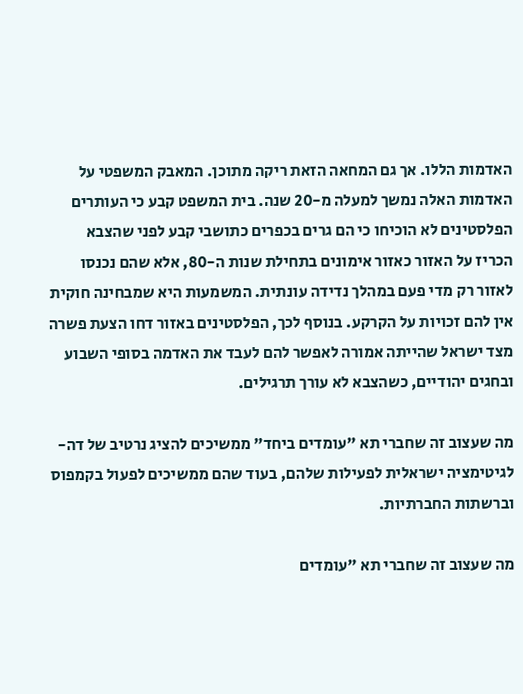האדמות הללו. אך גם המחאה הזאת ריקה מתוכן. המאבק המשפטי על האדמות האלה נמשך למעלה מ-20 שנה. בית המשפט קבע כי העותרים הפלסטינים לא הוכיחו כי הם גרים בכפרים כתושבי קבע לפני שהצבא הכריז על האזור כאזור אימונים בתחילת שנות ה-80, אלא שהם נכנסו לאזור רק מדי פעם במהלך נדידה עונתית. המשמעות היא שמבחינה חוקית אין להם זכויות על הקרקע. בנוסף לכך, הפלסטינים באזור דחו הצעת פשרה מצד ישראל שהייתה אמורה לאפשר להם לעבד את האדמה בסופי השבוע ובחגים יהודיים, כשהצבא לא עורך תרגילים.

מה שעצוב זה שחברי תא "עומדים ביחד" ממשיכים להציג נרטיב של דה-לגיטימציה ישראלית לפעילות שלהם, בעוד שהם ממשיכים לפעול בקמפוס וברשתות החברתיות.

מה שעצוב זה שחברי תא "עומדים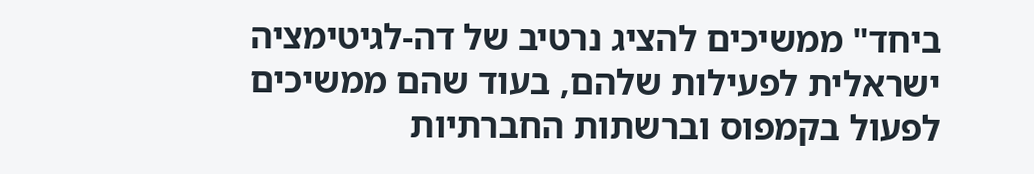ביחד" ממשיכים להציג נרטיב של דה-לגיטימציה ישראלית לפעילות שלהם, בעוד שהם ממשיכים לפעול בקמפוס וברשתות החברתיות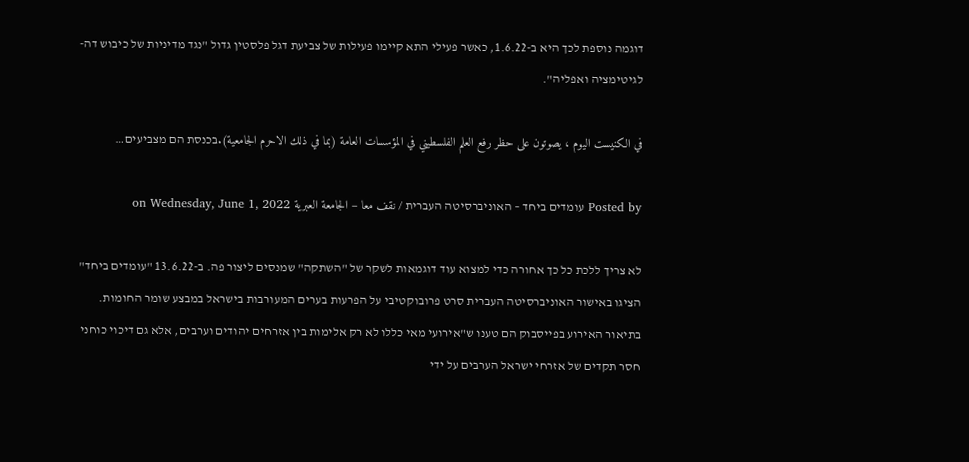דוגמה נוספת לכך היא ב-1.6.22, כאשר פעילי התא קיימו פעילות של צביעת דגל פלסטין גדול "נגד מדיניות של כיבוש דה-לגיטימציה ואפליה".

في الكنيست اليوم ، يصوتون على حظر رفع العلم الفلسطيني في المؤسسات العامة (بما في ذلك الاحرم الجامعية).בכנסת הם מצביעים…

Posted by עומדים ביחד – האוניברסיטה העברית / نقف معا – الجامعة العبرية on Wednesday, June 1, 2022

לא צריך ללכת כל כך אחורה כדי למצוא עוד דוגמאות לשקר של "השתקה" שמנסים ליצור פה. ב-13.6.22 "עומדים ביחד" הציגו באישור האוניברסיטה העברית סרט פרובוקטיבי על הפרעות בערים המעורבות בישראל במבצע שומר החומות. בתיאור האירוע בפייסבוק הם טענו ש"אירועי מאי כללו לא רק אלימות בין אזרחים יהודים וערבים, אלא גם דיכוי כוחני חסר תקדים של אזרחי ישראל הערבים על ידי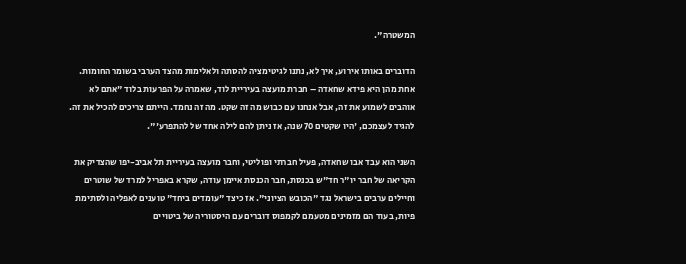המשטרה".

הדוברים באותו אירוע, איך לא, נתנו לגיטימציה להסתה ולאלימות מהצד הערבי בשומר החומות. אחת מהן היא פידא שחאדה – חברת מועצה בעיריית לוד, שאמרה על הפרעות בלוד "אתם לא אוהבים לשמוע את זה, אבל אנחנו עם כבוש מה זה שקט. מה זה נחמד. הייתם צריכים להכיל את זה. להגיד לעצמכם, 'היו שקטים 70 שנה, אז ניתן להם לילה אחד של להתפרע'".

השני הוא עבד אבו שחאדה, פעיל חברתי ופוליטי, וחבר מועצה בעיריית תל אביב-יפו שהצדיק את הקריאה של חבר יו"ר חד"ש בכנסת, חבר הכנסת איימן עודה, שקרא באפריל למרד של שוטרים וחיילים ערבים בישראל נגד "הכובש הציוני". אז כיצד "עומדים ביחד" טוענים לאפליה ולסתימת פיות, בעוד הם מזמינים מטעמם לקמפוס דוברים עם היסטוריה של ביטויים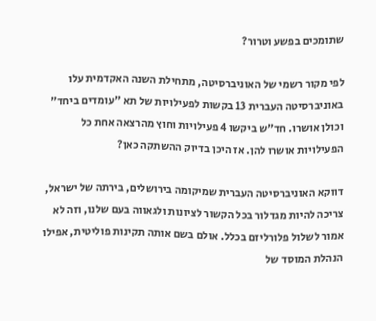שתומכים בפשע וטרור?

לפי מקור רשמי של האוניברסיטה, מתחילת השנה האקדמית עלו באוניברסיטה העברית 13 בקשות לפעילויות של תא "עומדים ביחד" וכולן אושרו. חד"ש ביקשו 4 פעילויות וחוץ מהרצאה אחת כל הפעילויות אושרו להן. אז היכן בדיוק ההשתקה כאן?

דווקא האוניברסיטה העברית שמיקומה בירושלים, בירתה של ישראל, צריכה להיות מגדלור בכל הקשור לציונות ולגאווה בעם שלנו, וזה לא אמור לשלול פלורליזם בכלל. אולם בשם אותה תקינות פוליטית, אפילו הנהלת המוסד של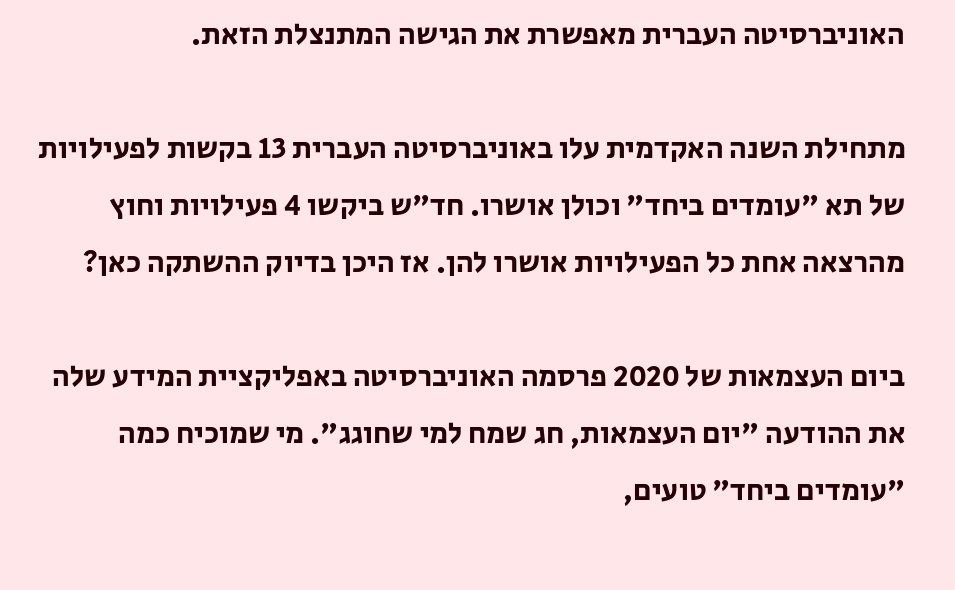האוניברסיטה העברית מאפשרת את הגישה המתנצלת הזאת.

מתחילת השנה האקדמית עלו באוניברסיטה העברית 13 בקשות לפעילויות של תא "עומדים ביחד" וכולן אושרו. חד"ש ביקשו 4 פעילויות וחוץ מהרצאה אחת כל הפעילויות אושרו להן. אז היכן בדיוק ההשתקה כאן?

ביום העצמאות של 2020 פרסמה האוניברסיטה באפליקציית המידע שלה את ההודעה "יום העצמאות, חג שמח למי שחוגג". מי שמוכיח כמה "עומדים ביחד" טועים,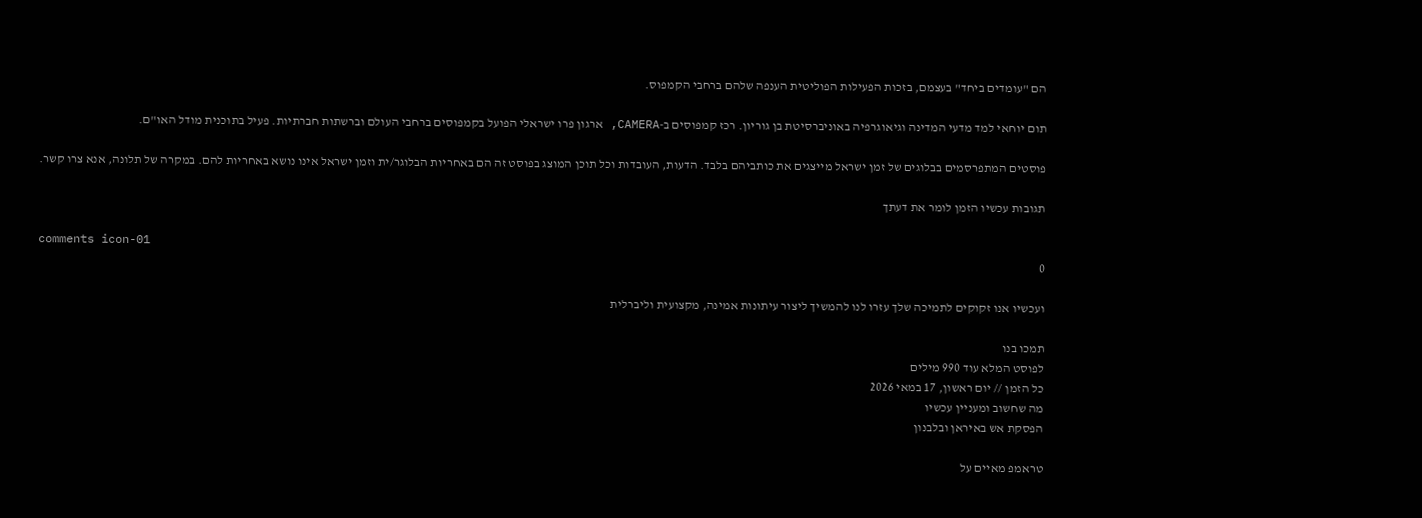הם "עומדים ביחד" בעצמם, בזכות הפעילות הפוליטית הענפה שלהם ברחבי הקמפוס.

תום יוחאי למד מדעי המדינה וגיאוגרפיה באוניברסיטת בן גוריון. רכז קמפוסים ב-CAMERA, ארגון פרו ישראלי הפועל בקמפוסים ברחבי העולם וברשתות חברתיות. פעיל בתוכנית מודל האו"ם.

פוסטים המתפרסמים בבלוגים של זמן ישראל מייצגים את כותביהם בלבד. הדעות, העובדות וכל תוכן המוצג בפוסט זה הם באחריות הבלוגר/ית וזמן ישראל אינו נושא באחריות להם. במקרה של תלונה, אנא צרו קשר.

תגובות עכשיו הזמן לומר את דעתך

comments icon-01
0

ועכשיו אנו זקוקים לתמיכה שלך עזרו לנו להמשיך ליצור עיתונות אמינה, מקצועית וליברלית

תמכו בנו
לפוסט המלא עוד 990 מילים
כל הזמן // יום ראשון, 17 במאי 2026
מה שחשוב ומעניין עכשיו
הפסקת אש באיראן ובלבנון

טראמפ מאיים על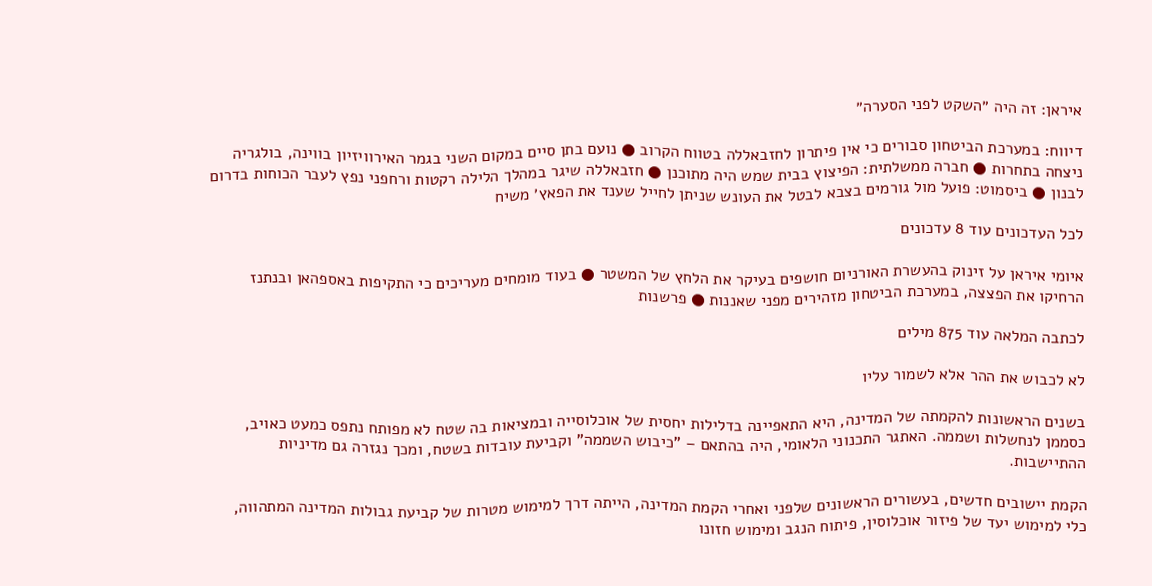איראן: זה היה ״השקט לפני הסערה״

דיווח: במערכת הביטחון סבורים כי אין פיתרון לחזבאללה בטווח הקרוב ● נועם בתן סיים במקום השני בגמר האירוויזיון בווינה, בולגריה ניצחה בתחרות ● חברה ממשלתית: הפיצוץ בבית שמש היה מתוכנן ● חזבאללה שיגר במהלך הלילה רקטות ורחפני נפץ לעבר הכוחות בדרום לבנון ● ביסמוט: פועל מול גורמים בצבא לבטל את העונש שניתן לחייל שענד את הפאץ׳ משיח

לכל העדכונים עוד 8 עדכונים

איומי איראן על זינוק בהעשרת האורניום חושפים בעיקר את הלחץ של המשטר ● בעוד מומחים מעריכים כי התקיפות באספהאן ובנתנז הרחיקו את הפצצה, במערכת הביטחון מזהירים מפני שאננות ● פרשנות

לכתבה המלאה עוד 875 מילים

לא לכבוש את ההר אלא לשמור עליו

בשנים הראשונות להקמתה של המדינה, היא התאפיינה בדלילות יחסית של אוכלוסייה ובמציאות בה שטח לא מפותח נתפס כמעט כאויב, כסממן לנחשלות ושממה. האתגר התכנוני הלאומי, היה בהתאם – "כיבוש השממה" וקביעת עובדות בשטח, ומכך נגזרה גם מדיניות ההתיישבות.

הקמת יישובים חדשים, בעשורים הראשונים שלפני ואחרי הקמת המדינה, הייתה דרך למימוש מטרות של קביעת גבולות המדינה המתהווה, כלי למימוש יעד של פיזור אוכלוסין, פיתוח הנגב ומימוש חזונו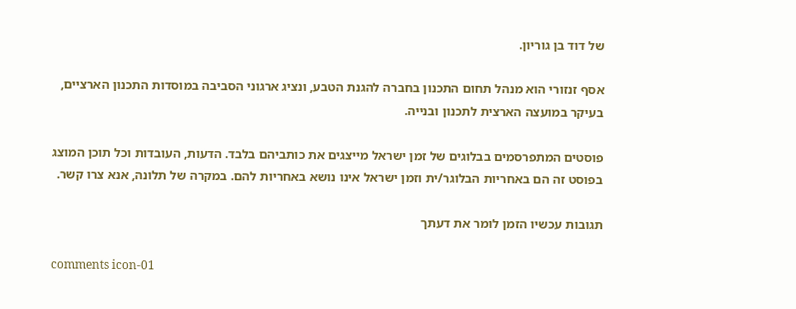של דוד בן גוריון.

אסף זנזורי הוא מנהל תחום התכנון בחברה להגנת הטבע, ונציג ארגוני הסביבה במוסדות התכנון הארציים, בעיקר במועצה הארצית לתכנון ובנייה.

פוסטים המתפרסמים בבלוגים של זמן ישראל מייצגים את כותביהם בלבד. הדעות, העובדות וכל תוכן המוצג בפוסט זה הם באחריות הבלוגר/ית וזמן ישראל אינו נושא באחריות להם. במקרה של תלונה, אנא צרו קשר.

תגובות עכשיו הזמן לומר את דעתך

comments icon-01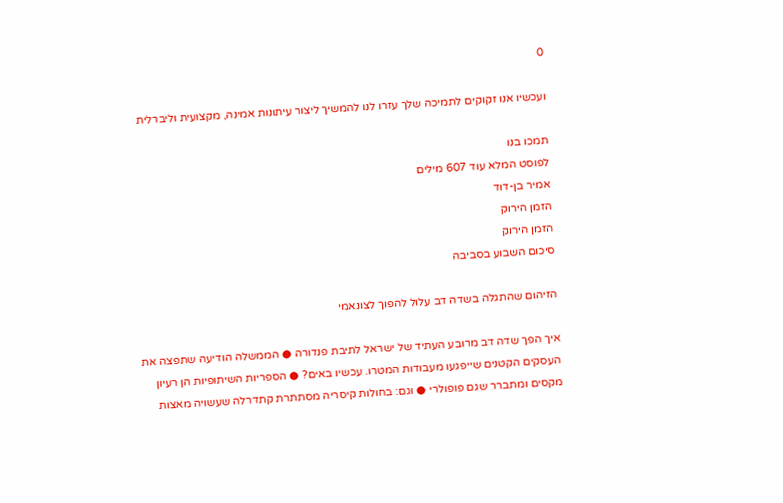0

ועכשיו אנו זקוקים לתמיכה שלך עזרו לנו להמשיך ליצור עיתונות אמינה, מקצועית וליברלית

תמכו בנו
לפוסט המלא עוד 607 מילים
אמיר בן-דוד
הזמן הירוק
הזמן הירוק
סיכום השבוע בסביבה

הזיהום שהתגלה בשדה דב עלול להפוך לצונאמי

איך הפך שדה דב מרובע העתיד של ישראל לתיבת פנדורה ● הממשלה הודיעה שתפצה את העסקים הקטנים שייפגעו מעבודות המטרו. עכשיו באים? ● הספריות השיתופיות הן רעיון מקסים ומתברר שגם פופולרי ● וגם: בחולות קיסריה מסתתרת קתדרלה שעשויה מאצות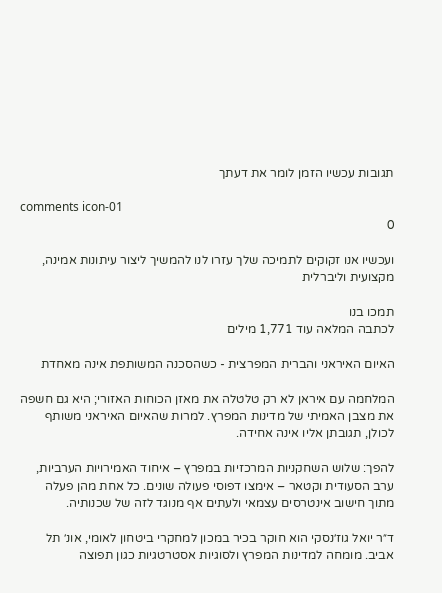תגובות עכשיו הזמן לומר את דעתך

comments icon-01
0

ועכשיו אנו זקוקים לתמיכה שלך עזרו לנו להמשיך ליצור עיתונות אמינה, מקצועית וליברלית

תמכו בנו
לכתבה המלאה עוד 1,771 מילים

האיום האיראני והברית המפרצית - כשהסכנה המשותפת אינה מאחדת

המלחמה עם איראן לא רק טלטלה את מאזן הכוחות האזורי; היא גם חשפה את מצבן האמיתי של מדינות המפרץ. למרות שהאיום האיראני משותף לכולן, תגובתן אליו אינה אחידה.

להפך: שלוש השחקניות המרכזיות במפרץ – איחוד האמירויות הערביות, ערב הסעודית וקטאר – אימצו דפוסי פעולה שונים. כל אחת מהן פעלה מתוך חישוב אינטרסים עצמאי ולעתים אף מנוגד לזה של שכנותיה.

ד״ר יואל גוז׳נסקי הוא חוקר בכיר במכון למחקרי ביטחון לאומי, אונ׳ תל אביב. מומחה למדינות המפרץ ולסוגיות אסטרטגיות כגון תפוצה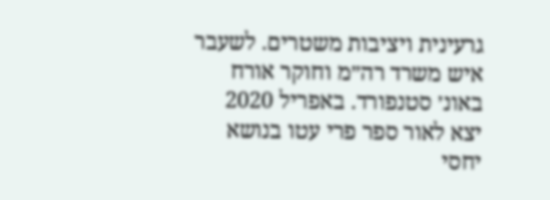גרעינית ויציבות משטרים. לשעבר איש משרד רה״מ וחוקר אורח באונ׳ סטנפורד. באפריל 2020 יצא לאור ספר פרי עטו בנושא יחסי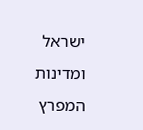ישראל ומדינות המפרץ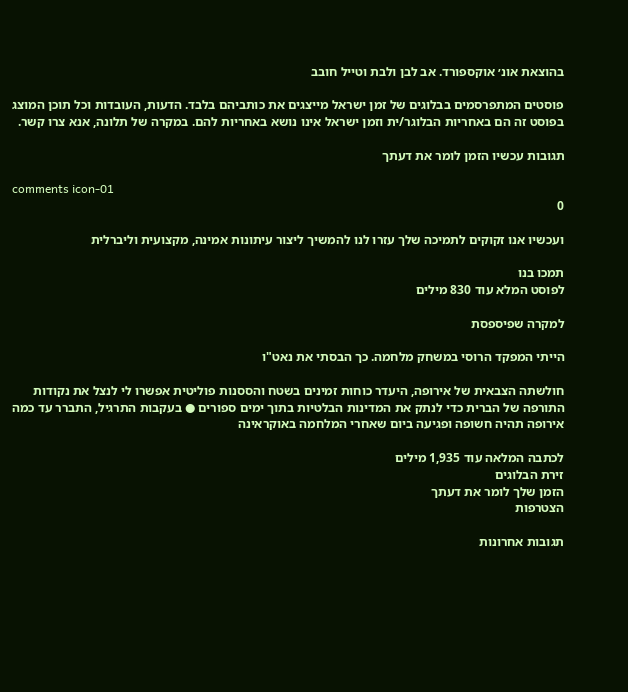בהוצאת אונ׳ אוקספורד. אב לבן ולבת וטייל חובב

פוסטים המתפרסמים בבלוגים של זמן ישראל מייצגים את כותביהם בלבד. הדעות, העובדות וכל תוכן המוצג בפוסט זה הם באחריות הבלוגר/ית וזמן ישראל אינו נושא באחריות להם. במקרה של תלונה, אנא צרו קשר.

תגובות עכשיו הזמן לומר את דעתך

comments icon-01
0

ועכשיו אנו זקוקים לתמיכה שלך עזרו לנו להמשיך ליצור עיתונות אמינה, מקצועית וליברלית

תמכו בנו
לפוסט המלא עוד 830 מילים

למקרה שפיספסת

הייתי המפקד הרוסי במשחק מלחמה. כך הבסתי את נאט"ו

חולשתה הצבאית של אירופה, היעדר כוחות זמינים בשטח והססנות פוליטית אפשרו לי לנצל את נקודות התורפה של הברית כדי לנתק את המדינות הבלטיות בתוך ימים ספורים ● בעקבות התרגיל, התברר עד כמה אירופה תהיה חשופה ופגיעה ביום שאחרי המלחמה באוקראינה

לכתבה המלאה עוד 1,935 מילים
זירת הבלוגים
הזמן שלך לומר את דעתך
הצטרפות

תגובות אחרונות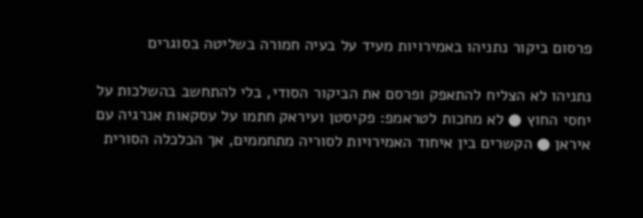פרסום ביקור נתניהו באמירויות מעיד על בעיה חמורה בשליטה בסוגרים

נתניהו לא הצליח להתאפק ופרסם את הביקור הסודי, בלי להתחשב בהשלכות על יחסי החוץ ● לא מחכות לטראמפ: פקיסטן ועיראק חתמו על עסקאות אנרגיה עם איראן ● הקשרים בין איחוד האמירויות לסוריה מתחממים, אך הכלכלה הסורית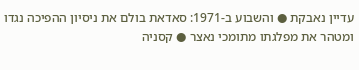עדיין נאבקת ● והשבוע ב-1971: סאדאת בולם את ניסיון ההפיכה נגדו ומטהר את מפלגתו מתומכי נאצר ● קסניה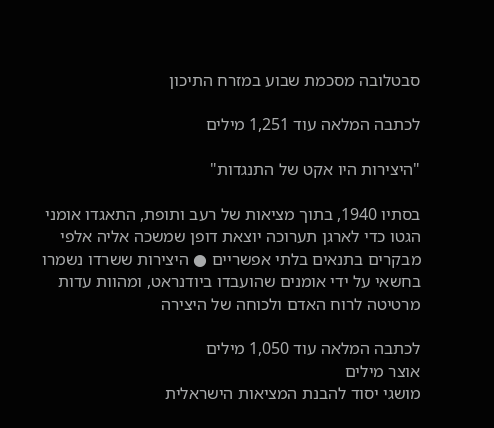סבטלובה מסכמת שבוע במזרח התיכון

לכתבה המלאה עוד 1,251 מילים

"היצירות היו אקט של התנגדות"

בסתיו 1940, בתוך מציאות של רעב ותופת, התאגדו אומני הגטו כדי לארגן תערוכה יוצאת דופן שמשכה אליה אלפי מבקרים בתנאים בלתי אפשריים ● היצירות ששרדו נשמרו בחשאי על ידי אומנים שהועבדו ביודנראט, ומהוות עדות מרטיטה לרוח האדם ולכוחה של היצירה

לכתבה המלאה עוד 1,050 מילים
אוצר מילים
מושגי יסוד להבנת המציאות הישראלית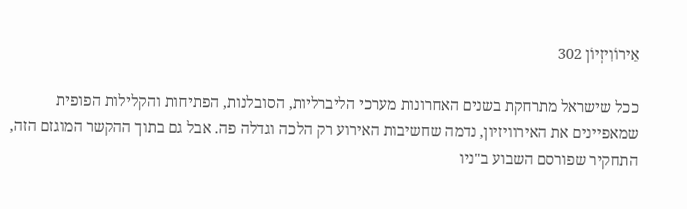אֵירוֹוִיזְיוֹן 302

ככל שישראל מתרחקת בשנים האחרונות מערכי הליברליות, הסובלנות, הפתיחות והקלילות הפופית שמאפיינים את האירוויזיון, נדמה שחשיבות האירוע רק הלכה וגדלה פה. אבל גם בתוך ההקשר המוגזם הזה, התחקיר שפורסם השבוע ב"ניו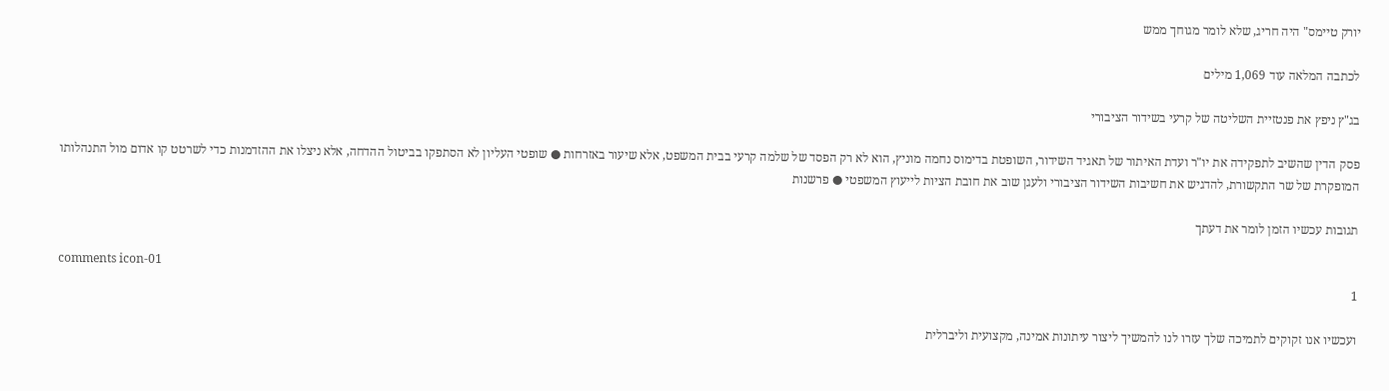יורק טיימס" היה חריג, שלא לומר מגוחך ממש

לכתבה המלאה עוד 1,069 מילים

בג"ץ ניפץ את פנטזיית השליטה של קרעי בשידור הציבורי

פסק הדין שהשיב לתפקידה את יו"ר ועדת האיתור של תאגיד השידור, השופטת בדימוס נחמה מוניץ, הוא לא רק הפסד של שלמה קרעי בבית המשפט, אלא שיעור באזרחות ● שופטי העליון לא הסתפקו בביטול ההדחה, אלא ניצלו את ההזדמנות כדי לשרטט קו אדום מול התנהלותו המופקרת של שר התקשורת, להדגיש את חשיבות השידור הציבורי ולעגן שוב את חובת הציות לייעוץ המשפטי ● פרשנות

תגובות עכשיו הזמן לומר את דעתך

comments icon-01
1

ועכשיו אנו זקוקים לתמיכה שלך עזרו לנו להמשיך ליצור עיתונות אמינה, מקצועית וליברלית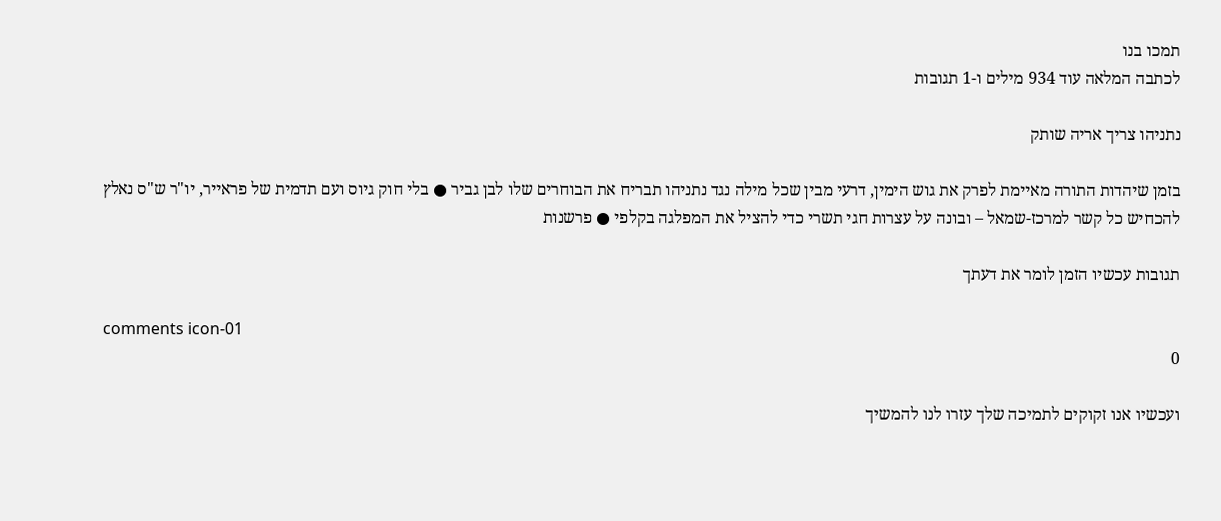תמכו בנו
לכתבה המלאה עוד 934 מילים ו-1 תגובות

נתניהו צריך אריה שותק

בזמן שיהדות התורה מאיימת לפרק את גוש הימין, דרעי מבין שכל מילה נגד נתניהו תבריח את הבוחרים שלו לבן גביר ● בלי חוק גיוס ועם תדמית של פראייר, יו"ר ש"ס נאלץ להכחיש כל קשר למרכז-שמאל – ובונה על עצרות חגי תשרי כדי להציל את המפלגה בקלפי ● פרשנות

תגובות עכשיו הזמן לומר את דעתך

comments icon-01
0

ועכשיו אנו זקוקים לתמיכה שלך עזרו לנו להמשיך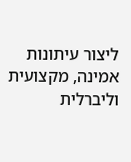ליצור עיתונות אמינה, מקצועית וליברלית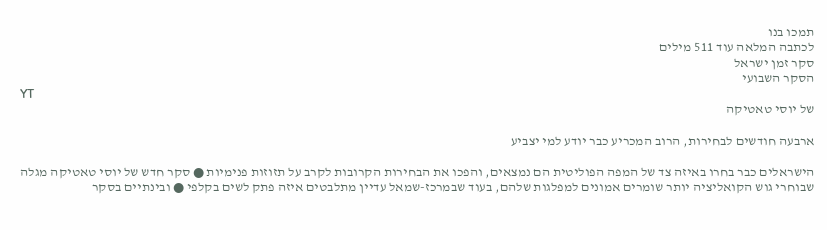תמכו בנו
לכתבה המלאה עוד 511 מילים
סקר זמן ישראל
הסקר השבועי
YT
של יוסי טאטיקה

ארבעה חודשים לבחירות, הרוב המכריע כבר יודע למי יצביע

הישראלים כבר בחרו באיזה צד של המפה הפוליטית הם נמצאים, והפכו את הבחירות הקרובות לקרב על תזוזות פנימיות ● סקר חדש של יוסי טאטיקה מגלה שבוחרי גוש הקואליציה יותר שומרים אמונים למפלגות שלהם, בעוד שבמרכז-שמאל עדיין מתלבטים איזה פתק לשים בקלפי ● ובינתיים בסקר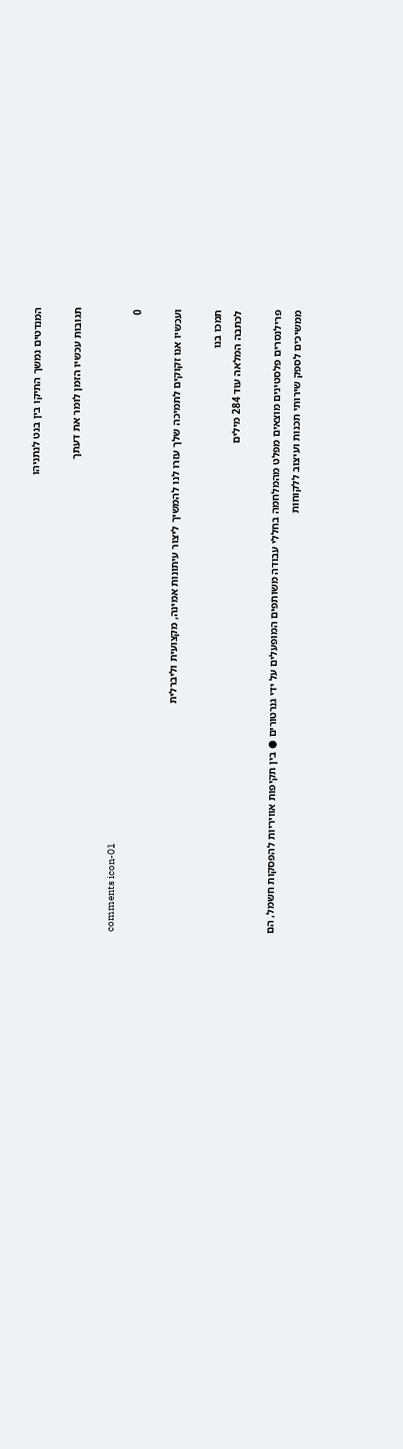המנדטים נמשך התיקו בין בנט לנתניהו

תגובות עכשיו הזמן לומר את דעתך

comments icon-01
0

ועכשיו אנו זקוקים לתמיכה שלך עזרו לנו להמשיך ליצור עיתונות אמינה, מקצועית וליברלית

תמכו בנו
לכתבה המלאה עוד 284 מילים

פרילנסרים פלסטינים מוצאים מפלט מהמלחמה בחללי עבודה משותפים המופעלים על ידי גנרטורים ● בין תקיפות אוויריות להפסקות חשמל, הם ממשיכים לספק שירותי תכנות ועיצוב ללקוחות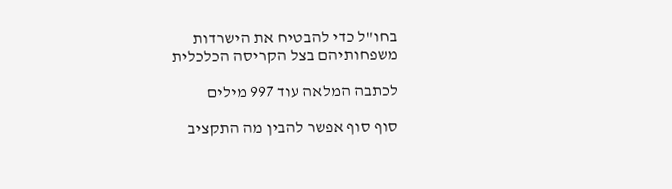בחו"ל כדי להבטיח את הישרדות משפחותיהם בצל הקריסה הכלכלית

לכתבה המלאה עוד 997 מילים

סוף סוף אפשר להבין מה התקציב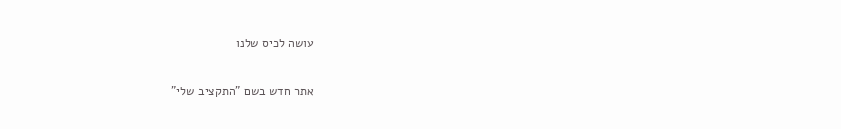עושה לכיס שלנו

אתר חדש בשם "התקציב שלי"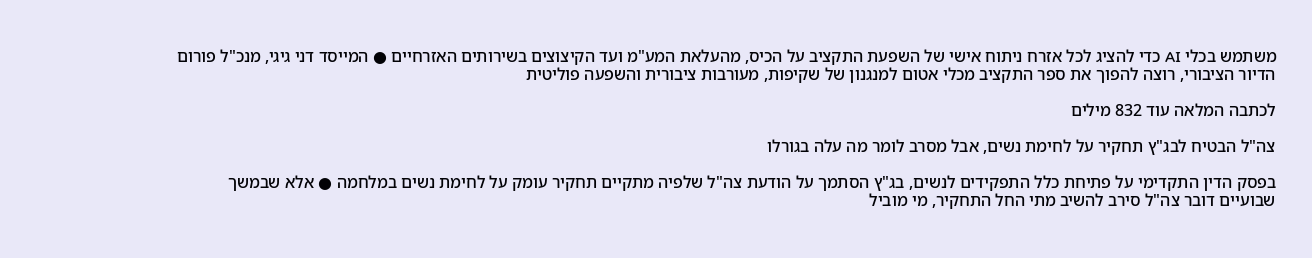משתמש בכלי AI כדי להציג לכל אזרח ניתוח אישי של השפעת התקציב על הכיס, מהעלאת המע"מ ועד הקיצוצים בשירותים האזרחיים ● המייסד דני גיגי, מנכ"ל פורום הדיור הציבורי, רוצה להפוך את ספר התקציב מכלי אטום למנגנון של שקיפות, מעורבות ציבורית והשפעה פוליטית

לכתבה המלאה עוד 832 מילים

צה"ל הבטיח לבג"ץ תחקיר על לחימת נשים, אבל מסרב לומר מה עלה בגורלו

בפסק הדין התקדימי על פתיחת כלל התפקידים לנשים, בג"ץ הסתמך על הודעת צה"ל שלפיה מתקיים תחקיר עומק על לחימת נשים במלחמה ● אלא שבמשך שבועיים דובר צה"ל סירב להשיב מתי החל התחקיר, מי מוביל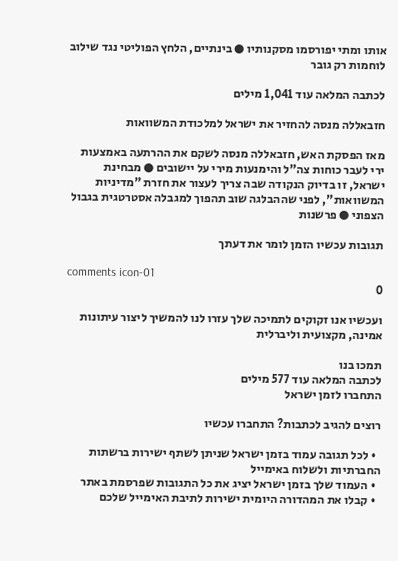אותו ומתי יפורסמו מסקנותיו ● בינתיים, הלחץ הפוליטי נגד שילוב לוחמות רק גובר

לכתבה המלאה עוד 1,041 מילים

חזבאללה מנסה להחזיר את ישראל למלכודת המשוואות

מאז הפסקת האש, חזבאללה מנסה לשקם את ההרתעה באמצעות ירי לעבר כוחות צה"ל והימנעות מירי על יישובים ● מבחינת ישראל, זו בדיוק הנקודה שבה צריך לעצור את חזרת "מדיניות המשוואות", לפני שההבלגה שוב תהפוך למגבלה אסטרטגית בגבול הצפוני ● פרשנות

תגובות עכשיו הזמן לומר את דעתך

comments icon-01
0

ועכשיו אנו זקוקים לתמיכה שלך עזרו לנו להמשיך ליצור עיתונות אמינה, מקצועית וליברלית

תמכו בנו
לכתבה המלאה עוד 577 מילים
התחברו לזמן ישראל

רוצים להגיב לכתבות? התחברו עכשיו

  • לכל תגובה עמוד בזמן ישראל שניתן לשתף ישירות ברשתות החברתיות ולשלוח באימייל
  • העמוד שלך בזמן ישראל יציג את כל התגובות שפרסמת באתר
  • קבלו את המהדורה היומית ישירות לתיבת האימייל שלכם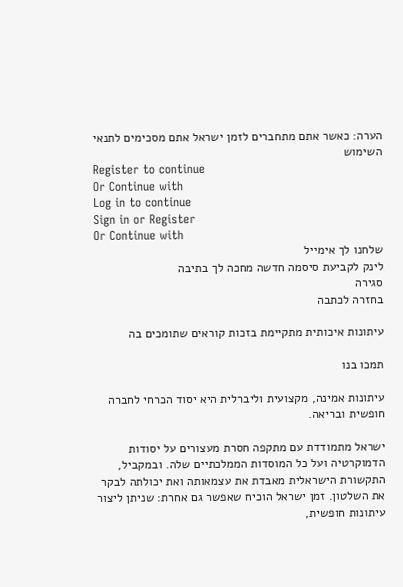הערה: כאשר אתם מתחברים לזמן ישראל אתם מסכימים לתנאי השימוש
Register to continue
Or Continue with
Log in to continue
Sign in or Register
Or Continue with
שלחנו לך אימייל
לינק לקביעת סיסמה חדשה מחכה לך בתיבה
סגירה
בחזרה לכתבה

עיתונות איכותית מתקיימת בזכות קוראים שתומכים בה

תמכו בנו

עיתונות אמינה, מקצועית וליברלית היא יסוד הכרחי לחברה חופשית ובריאה.

ישראל מתמודדת עם מתקפה חסרת מעצורים על יסודות הדמוקרטיה ועל כל המוסדות הממלכתיים שלה. ובמקביל, התקשורת הישראלית מאבדת את עצמאותה ואת יכולתה לבקר את השלטון. זמן ישראל הוכיח שאפשר גם אחרת: שניתן ליצור עיתונות חופשית,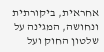אחראית, ביקורתית ונחושה, המגינה על שלטון החוק ועל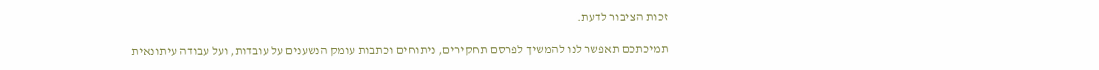זכות הציבור לדעת.

תמיכתכם תאפשר לנו להמשיך לפרסם תחקירים, ניתוחים וכתבות עומק הנשענים על עובדות, ועל עבודה עיתונאית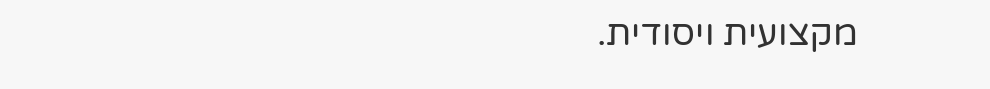מקצועית ויסודית.